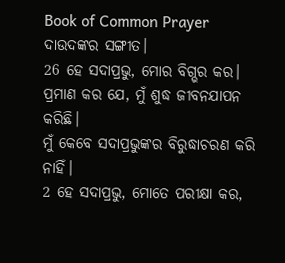Book of Common Prayer
ଦାଉଦଙ୍କର ସଙ୍ଗୀତ।
26 ହେ ସଦାପ୍ରଭୁ, ମୋର ବିଗ୍ଭର କର।
ପ୍ରମାଣ କର ଯେ, ମୁଁ ଶୁଦ୍ଧ ଜୀବନଯାପନ କରିଛି।
ମୁଁ କେବେ ସଦାପ୍ରଭୁଙ୍କର ବିରୁଦ୍ଧାଚରଣ କରି ନାହିଁ।
2 ହେ ସଦାପ୍ରଭୁ, ମୋତେ ପରୀକ୍ଷା କର,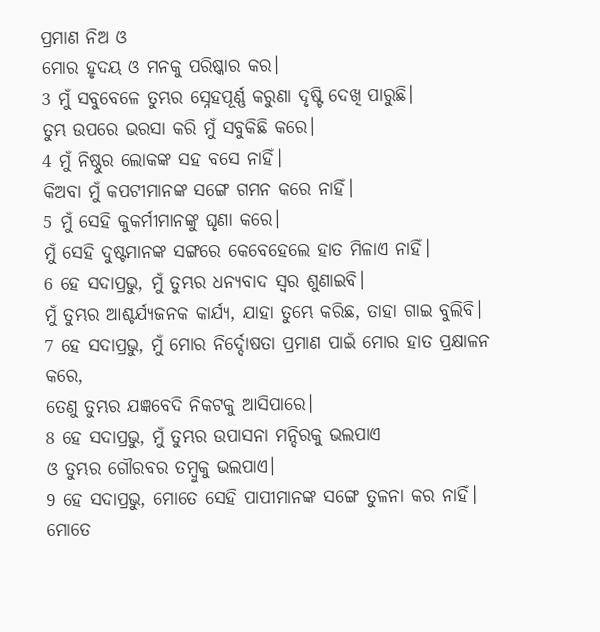ପ୍ରମାଣ ନିଅ ଓ
ମୋର ହୃଦୟ ଓ ମନକୁ ପରିଷ୍କାର କର।
3 ମୁଁ ସବୁବେଳେ ତୁମ୍ଭର ସ୍ନେହପୂର୍ଣ୍ଣ କରୁଣା ଦୃଷ୍ଟି ଦେଖି ପାରୁଛି।
ତୁମ୍ଭ ଉପରେ ଭରସା କରି ମୁଁ ସବୁକିଛି କରେ।
4 ମୁଁ ନିଷ୍ଠୁର ଲୋକଙ୍କ ସହ ବସେ ନାହିଁ।
କିଅବା ମୁଁ କପଟୀମାନଙ୍କ ସଙ୍ଗେ ଗମନ କରେ ନାହିଁ।
5 ମୁଁ ସେହି କୁକର୍ମୀମାନଙ୍କୁ ଘୃଣା କରେ।
ମୁଁ ସେହି ଦୁଷ୍ଟମାନଙ୍କ ସଙ୍ଗରେ କେବେହେଲେ ହାତ ମିଳାଏ ନାହିଁ।
6 ହେ ସଦାପ୍ରଭୁ, ମୁଁ ତୁମ୍ଭର ଧନ୍ୟବାଦ ସ୍ୱର ଶୁଣାଇବି।
ମୁଁ ତୁମ୍ଭର ଆଶ୍ଚର୍ଯ୍ୟଜନକ କାର୍ଯ୍ୟ, ଯାହା ତୁମ୍ଭେ କରିଛ, ତାହା ଗାଇ ବୁଲିବି।
7 ହେ ସଦାପ୍ରଭୁ, ମୁଁ ମୋର ନିର୍ଦ୍ଦୋଷତା ପ୍ରମାଣ ପାଇଁ ମୋର ହାତ ପ୍ରକ୍ଷାଳନ କରେ,
ତେଣୁ ତୁମ୍ଭର ଯଜ୍ଞବେଦି ନିକଟକୁ ଆସିପାରେ।
8 ହେ ସଦାପ୍ରଭୁ, ମୁଁ ତୁମ୍ଭର ଉପାସନା ମନ୍ଦିରକୁ ଭଲପାଏ
ଓ ତୁମ୍ଭର ଗୌରବର ତମ୍ବୁକୁ ଭଲପାଏ।
9 ହେ ସଦାପ୍ରଭୁ, ମୋତେ ସେହି ପାପୀମାନଙ୍କ ସଙ୍ଗେ ତୁଳନା କର ନାହିଁ।
ମୋତେ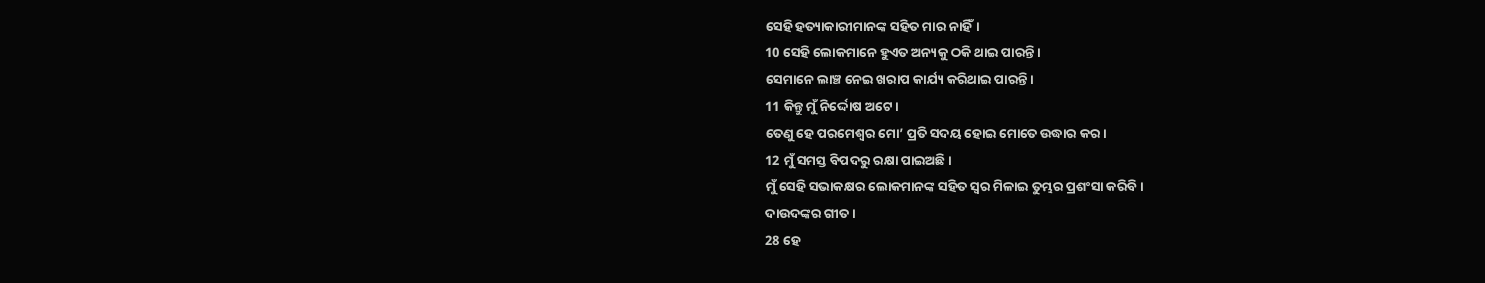ସେହି ହତ୍ୟାକାରୀମାନଙ୍କ ସହିତ ମାର ନାହିଁ।
10 ସେହି ଲୋକମାନେ ହୁଏତ ଅନ୍ୟକୁ ଠକି ଥାଇ ପାରନ୍ତି।
ସେମାନେ ଲାଞ୍ଚ ନେଇ ଖରାପ କାର୍ଯ୍ୟ କରିଥାଇ ପାରନ୍ତି।
11 କିନ୍ତୁ ମୁଁ ନିର୍ଦ୍ଦୋଷ ଅଟେ।
ତେଣୁ ହେ ପରମେଶ୍ୱର ମୋ’ ପ୍ରତି ସଦୟ ହୋଇ ମୋତେ ଉଦ୍ଧାର କର।
12 ମୁଁ ସମସ୍ତ ବିପଦରୁ ରକ୍ଷା ପାଇଅଛି।
ମୁଁ ସେହି ସଭାକକ୍ଷର ଲୋକମାନଙ୍କ ସହିତ ସ୍ୱର ମିଳାଇ ତୁମ୍ଭର ପ୍ରଶଂସା କରିବି।
ଦାଉଦଙ୍କର ଗୀତ।
28 ହେ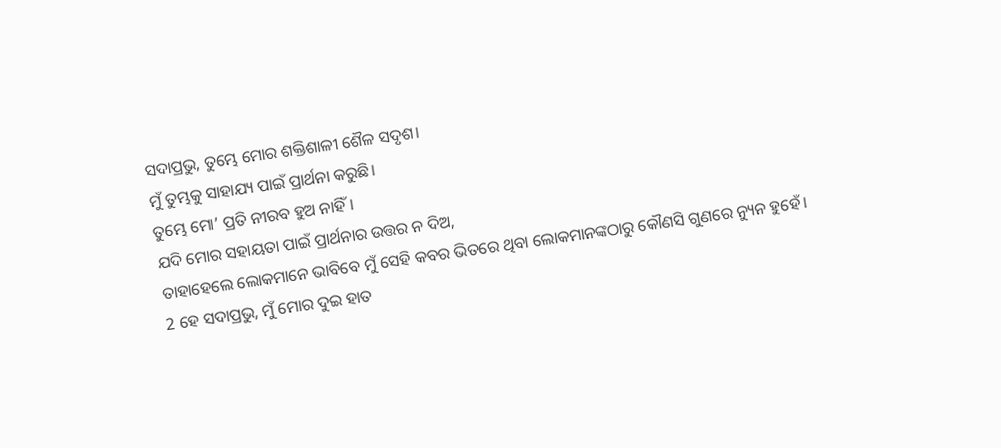ସଦାପ୍ରଭୁ, ତୁମ୍ଭେ ମୋର ଶକ୍ତିଶାଳୀ ଶୈଳ ସଦୃଶ।
ମୁଁ ତୁମ୍ଭକୁ ସାହାଯ୍ୟ ପାଇଁ ପ୍ରାର୍ଥନା କରୁଛି।
ତୁମ୍ଭେ ମୋ’ ପ୍ରତି ନୀରବ ହୁଅ ନାହିଁ।
ଯଦି ମୋର ସହାୟତା ପାଇଁ ପ୍ରାର୍ଥନାର ଉତ୍ତର ନ ଦିଅ,
ତାହାହେଲେ ଲୋକମାନେ ଭାବିବେ ମୁଁ ସେହି କବର ଭିତରେ ଥିବା ଲୋକମାନଙ୍କଠାରୁ କୌଣସି ଗୁଣରେ ନ୍ୟୁନ ହୁହେଁ।
2 ହେ ସଦାପ୍ରଭୁ, ମୁଁ ମୋର ଦୁଇ ହାତ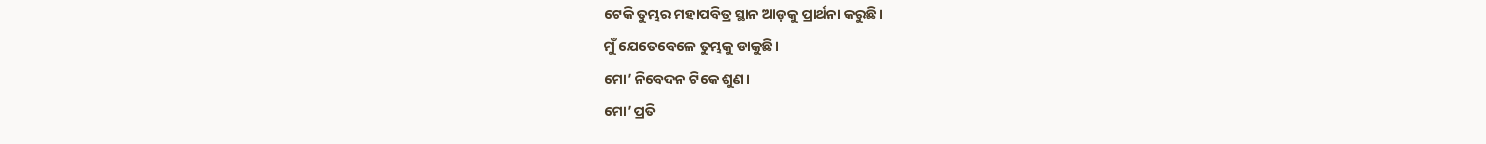ଟେକି ତୁମ୍ଭର ମହାପବିତ୍ର ସ୍ଥାନ ଆଡ଼କୁ ପ୍ରାର୍ଥନା କରୁଛି।
ମୁଁ ଯେତେବେଳେ ତୁମ୍ଭକୁ ଡାକୁଛି।
ମୋ’ ନିବେଦନ ଟିକେ ଶୁଣ।
ମୋ’ ପ୍ରତି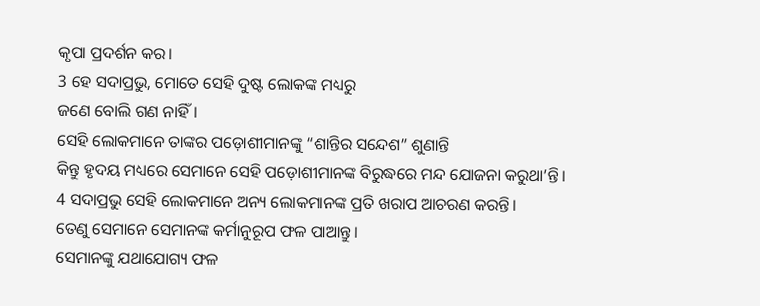କୃପା ପ୍ରଦର୍ଶନ କର।
3 ହେ ସଦାପ୍ରଭୁ, ମୋତେ ସେହି ଦୁଷ୍ଟ ଲୋକଙ୍କ ମଧ୍ୟରୁ
ଜଣେ ବୋଲି ଗଣ ନାହିଁ।
ସେହି ଲୋକମାନେ ତାଙ୍କର ପଡ଼ୋଶୀମାନଙ୍କୁ “ଶାନ୍ତିର ସନ୍ଦେଶ” ଶୁଣାନ୍ତି
କିନ୍ତୁ ହୃଦୟ ମଧ୍ୟରେ ସେମାନେ ସେହି ପଡ଼ୋଶୀମାନଙ୍କ ବିରୁଦ୍ଧରେ ମନ୍ଦ ଯୋଜନା କରୁଥା’ନ୍ତି।
4 ସଦାପ୍ରଭୁ ସେହି ଲୋକମାନେ ଅନ୍ୟ ଲୋକମାନଙ୍କ ପ୍ରତି ଖରାପ ଆଚରଣ କରନ୍ତି।
ତେଣୁ ସେମାନେ ସେମାନଙ୍କ କର୍ମାନୁରୂପ ଫଳ ପାଆନ୍ତୁ।
ସେମାନଙ୍କୁ ଯଥାଯୋଗ୍ୟ ଫଳ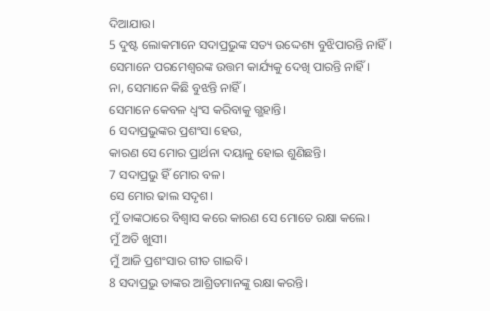ଦିଆଯାଉ।
5 ଦୁଷ୍ଟ ଲୋକମାନେ ସଦାପ୍ରଭୁଙ୍କ ସତ୍ୟ ଉଦ୍ଦେଶ୍ୟ ବୁଝିପାରନ୍ତି ନାହିଁ।
ସେମାନେ ପରମେଶ୍ୱରଙ୍କ ଉତ୍ତମ କାର୍ଯ୍ୟକୁ ଦେଖି ପାରନ୍ତି ନାହିଁ।
ନା, ସେମାନେ କିଛି ବୁଝନ୍ତି ନାହିଁ।
ସେମାନେ କେବଳ ଧ୍ୱଂସ କରିବାକୁ ଗ୍ଭହାନ୍ତି।
6 ସଦାପ୍ରଭୁଙ୍କର ପ୍ରଶଂସା ହେଉ,
କାରଣ ସେ ମୋର ପ୍ରାର୍ଥନା ଦୟାଳୁ ହୋଇ ଶୁଣିଛନ୍ତି।
7 ସଦାପ୍ରଭୁ ହିଁ ମୋର ବଳ।
ସେ ମୋର ଢାଲ ସଦୃଶ।
ମୁଁ ତାଙ୍କଠାରେ ବିଶ୍ୱାସ କରେ କାରଣ ସେ ମୋତେ ରକ୍ଷା କଲେ।
ମୁଁ ଅତି ଖୁସୀ।
ମୁଁ ଆଜି ପ୍ରଶଂସାର ଗୀତ ଗାଇବି।
8 ସଦାପ୍ରଭୁ ତାଙ୍କର ଆଶ୍ରିତମାନଙ୍କୁ ରକ୍ଷା କରନ୍ତି।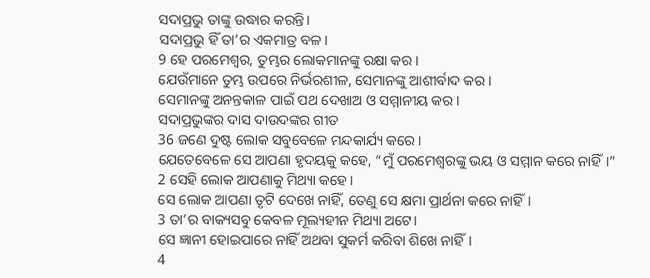ସଦାପ୍ରଭୁ ତାଙ୍କୁ ଉଦ୍ଧାର କରନ୍ତି।
ସଦାପ୍ରଭୁ ହିଁ ତା’ର ଏକମାତ୍ର ବଳ।
9 ହେ ପରମେଶ୍ୱର, ତୁମ୍ଭର ଲୋକମାନଙ୍କୁ ରକ୍ଷା କର।
ଯେଉଁମାନେ ତୁମ୍ଭ ଉପରେ ନିର୍ଭରଶୀଳ, ସେମାନଙ୍କୁ ଆଶୀର୍ବାଦ କର।
ସେମାନଙ୍କୁ ଅନନ୍ତକାଳ ପାଇଁ ପଥ ଦେଖାଅ ଓ ସମ୍ମାନୀୟ କର।
ସଦାପ୍ରଭୁଙ୍କର ଦାସ ଦାଉଦଙ୍କର ଗୀତ
36 ଜଣେ ଦୁଷ୍ଟ ଲୋକ ସବୁବେଳେ ମନ୍ଦକାର୍ଯ୍ୟ କରେ।
ଯେତେବେଳେ ସେ ଆପଣା ହୃଦୟକୁ କହେ, “ମୁଁ ପରମେଶ୍ୱରଙ୍କୁ ଭୟ ଓ ସମ୍ମାନ କରେ ନାହିଁ।”
2 ସେହି ଲୋକ ଆପଣାକୁ ମିଥ୍ୟା କହେ।
ସେ ଲୋକ ଆପଣା ତୃଟି ଦେଖେ ନାହିଁ, ତେଣୁ ସେ କ୍ଷମା ପ୍ରାର୍ଥନା କରେ ନାହିଁ।
3 ତା’ର ବାକ୍ୟସବୁ କେବଳ ମୂଲ୍ୟହୀନ ମିଥ୍ୟା ଅଟେ।
ସେ ଜ୍ଞାନୀ ହୋଇପାରେ ନାହିଁ ଅଥବା ସୁକର୍ମ କରିବା ଶିଖେ ନାହିଁ।
4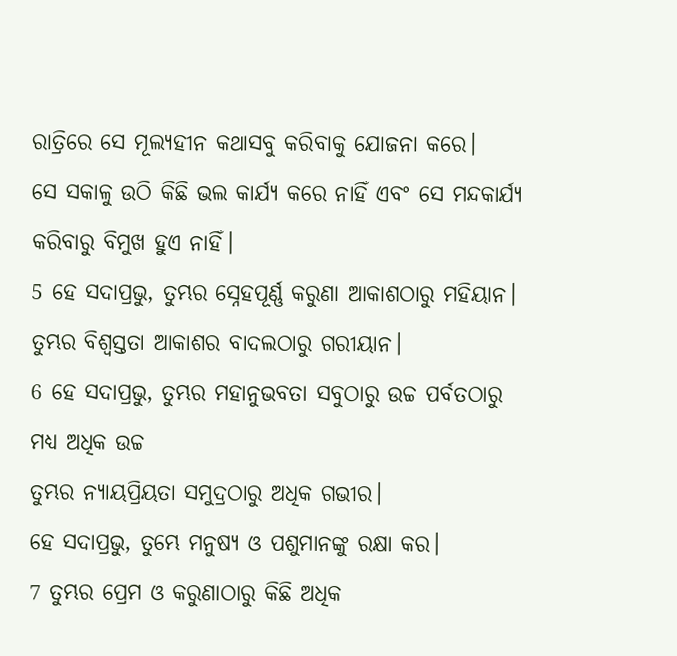ରାତ୍ରିରେ ସେ ମୂଲ୍ୟହୀନ କଥାସବୁ କରିବାକୁ ଯୋଜନା କରେ।
ସେ ସକାଳୁ ଉଠି କିଛି ଭଲ କାର୍ଯ୍ୟ କରେ ନାହିଁ ଏବଂ ସେ ମନ୍ଦକାର୍ଯ୍ୟ କରିବାରୁ ବିମୁଖ ହୁଏ ନାହିଁ।
5 ହେ ସଦାପ୍ରଭୁ, ତୁମ୍ଭର ସ୍ନେହପୂର୍ଣ୍ଣ କରୁଣା ଆକାଶଠାରୁ ମହିୟାନ।
ତୁମ୍ଭର ବିଶ୍ୱସ୍ତତା ଆକାଶର ବାଦଲଠାରୁ ଗରୀୟାନ।
6 ହେ ସଦାପ୍ରଭୁ, ତୁମ୍ଭର ମହାନୁଭବତା ସବୁଠାରୁ ଉଚ୍ଚ ପର୍ବତଠାରୁ ମଧ୍ୟ ଅଧିକ ଉଚ୍ଚ
ତୁମ୍ଭର ନ୍ୟାୟପ୍ରିୟତା ସମୁଦ୍ରଠାରୁ ଅଧିକ ଗଭୀର।
ହେ ସଦାପ୍ରଭୁ, ତୁମ୍ଭେ ମନୁଷ୍ୟ ଓ ପଶୁମାନଙ୍କୁ ରକ୍ଷା କର।
7 ତୁମ୍ଭର ପ୍ରେମ ଓ କରୁଣାଠାରୁ କିଛି ଅଧିକ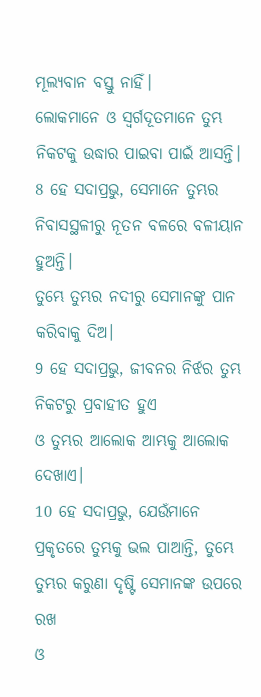ମୂଲ୍ୟବାନ ବସ୍ତୁ ନାହିଁ।
ଲୋକମାନେ ଓ ସ୍ୱର୍ଗଦୂତମାନେ ତୁମ୍ଭ ନିକଟକୁ ଉଦ୍ଧାର ପାଇବା ପାଇଁ ଆସନ୍ତି।
8 ହେ ସଦାପ୍ରଭୁ, ସେମାନେ ତୁମ୍ଭର ନିବାସସ୍ଥଳୀରୁ ନୂତନ ବଳରେ ବଳୀୟାନ ହୁଅନ୍ତି।
ତୁମ୍ଭେ ତୁମ୍ଭର ନଦୀରୁ ସେମାନଙ୍କୁ ପାନ କରିବାକୁ ଦିଅ।
9 ହେ ସଦାପ୍ରଭୁ, ଜୀବନର ନିର୍ଝର ତୁମ୍ଭ ନିକଟରୁ ପ୍ରବାହୀତ ହୁଏ
ଓ ତୁମ୍ଭର ଆଲୋକ ଆମ୍ଭକୁ ଆଲୋକ ଦେଖାଏ।
10 ହେ ସଦାପ୍ରଭୁ, ଯେଉଁମାନେ ପ୍ରକୃତରେ ତୁମ୍ଭକୁ ଭଲ ପାଆନ୍ତି, ତୁମ୍ଭେ ତୁମ୍ଭର କରୁଣା ଦୃଷ୍ଟି ସେମାନଙ୍କ ଉପରେ ରଖ
ଓ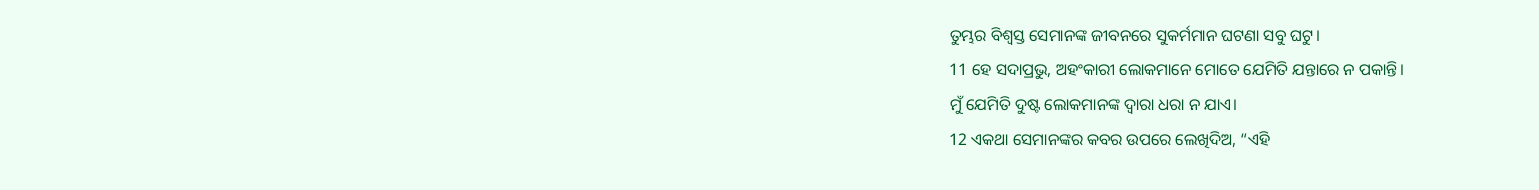ତୁମ୍ଭର ବିଶ୍ୱସ୍ତ ସେମାନଙ୍କ ଜୀବନରେ ସୁକର୍ମମାନ ଘଟଣା ସବୁ ଘଟୁ।
11 ହେ ସଦାପ୍ରଭୁ, ଅହଂକାରୀ ଲୋକମାନେ ମୋତେ ଯେମିତି ଯନ୍ତାରେ ନ ପକାନ୍ତି।
ମୁଁ ଯେମିତି ଦୁଷ୍ଟ ଲୋକମାନଙ୍କ ଦ୍ୱାରା ଧରା ନ ଯାଏ।
12 ଏକଥା ସେମାନଙ୍କର କବର ଉପରେ ଲେଖିଦିଅ, “ଏହି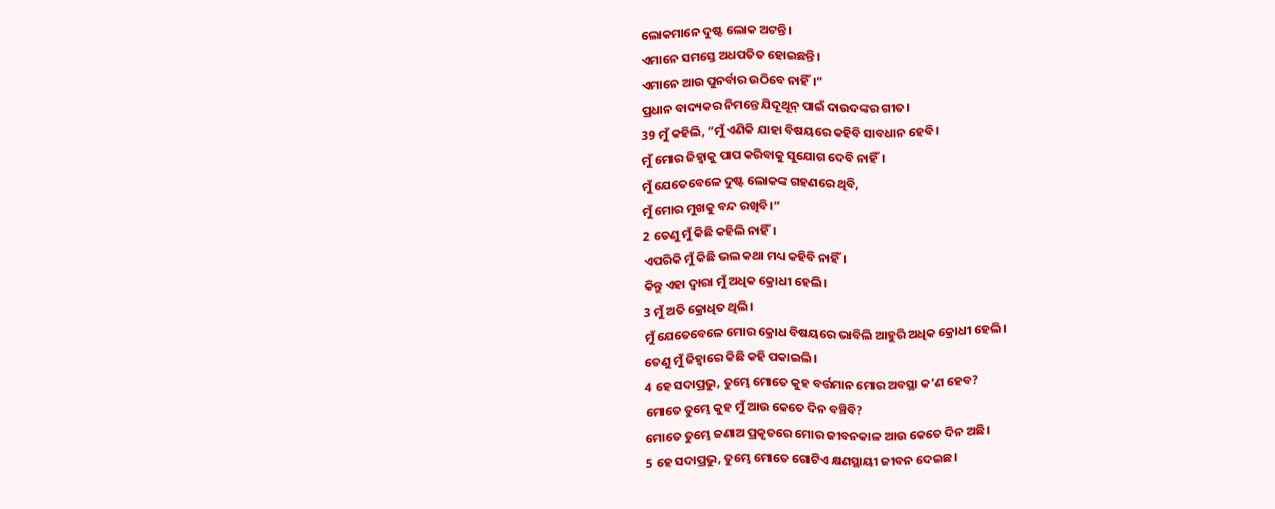ଲୋକମାନେ ଦୁଷ୍ଟ ଲୋକ ଅଟନ୍ତି।
ଏମାନେ ସମସ୍ତେ ଅଧପତିତ ହୋଇଛନ୍ତି।
ଏମାନେ ଆଉ ପୁନର୍ବାର ଉଠିବେ ନାହିଁ।”
ପ୍ରଧାନ ବାଦ୍ୟକର ନିମନ୍ତେ ଯିଦୂଥୂନ୍ ପାଇଁ ଦାଉଦଙ୍କର ଗୀତ।
39 ମୁଁ କହିଲି, “ମୁଁ ଏଣିକି ଯାହା ବିଷୟରେ କହିବି ସାବଧାନ ହେବି।
ମୁଁ ମୋର ଜିହ୍ୱାକୁ ପାପ କରିବାକୁ ସୁଯୋଗ ଦେବି ନାହିଁ।
ମୁଁ ଯେତେବେଳେ ଦୁଷ୍ଟ ଲୋକଙ୍କ ଗହଣରେ ଥିବି,
ମୁଁ ମୋର ମୁଖକୁ ବନ୍ଦ ରଖିବି।”
2 ତେଣୁ ମୁଁ କିଛି କହିଲି ନାହିଁ।
ଏପରିକି ମୁଁ କିଛି ଭଲ କଥା ମଧ୍ୟ କହିବି ନାହିଁ।
କିନ୍ତୁ ଏହା ଦ୍ୱାରା ମୁଁ ଅଧିକ କ୍ରୋଧୀ ହେଲି।
3 ମୁଁ ଅତି କ୍ରୋଧିତ ଥିଲି।
ମୁଁ ଯେତେବେଳେ ମୋର କ୍ରୋଧ ବିଷୟରେ ଭାବିଲି ଆହୁରି ଅଧିକ କ୍ରୋଧୀ ହେଲି।
ତେଣୁ ମୁଁ ଜିହ୍ୱାରେ କିଛି କହି ପକାଇଲି।
4 ହେ ସଦାପ୍ରଭୁ, ତୁମ୍ଭେ ମୋତେ କୁହ ବର୍ତ୍ତମାନ ମୋର ଅବସ୍ଥା କ’ଣ ହେବ?
ମୋତେ ତୁମ୍ଭେ କୁହ ମୁଁ ଆଉ କେତେ ଦିନ ବଞ୍ଚିବି?
ମୋତେ ତୁମ୍ଭେ ଜଣାଅ ପ୍ରକୃତରେ ମୋର ଜୀବନକାଳ ଆଉ କେତେ ଦିନ ଅଛି।
5 ହେ ସଦାପ୍ରଭୁ, ତୁମ୍ଭେ ମୋତେ ଗୋଟିଏ କ୍ଷଣସ୍ଥାୟୀ ଜୀବନ ଦେଇଛ।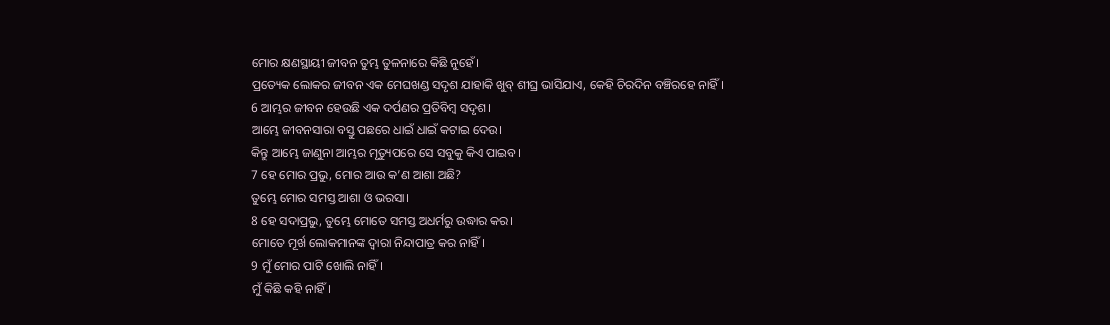ମୋର କ୍ଷଣସ୍ଥାୟୀ ଜୀବନ ତୁମ୍ଭ ତୁଳନାରେ କିଛି ନୁହେଁ।
ପ୍ରତ୍ୟେକ ଲୋକର ଜୀବନ ଏକ ମେଘଖଣ୍ଡ ସଦୃଶ ଯାହାକି ଖୁବ୍ ଶୀଘ୍ର ଭାସିଯାଏ, କେହି ଚିରଦିନ ବଞ୍ଚିରହେ ନାହିଁ।
6 ଆମ୍ଭର ଜୀବନ ହେଉଛି ଏକ ଦର୍ପଣର ପ୍ରତିବିମ୍ବ ସଦୃଶ।
ଆମ୍ଭେ ଜୀବନସାରା ବସ୍ତୁ ପଛରେ ଧାଇଁ ଧାଇଁ କଟାଇ ଦେଉ।
କିନ୍ତୁ ଆମ୍ଭେ ଜାଣୁନା ଆମ୍ଭର ମୃତ୍ୟୁପରେ ସେ ସବୁକୁ କିଏ ପାଇବ।
7 ହେ ମୋର ପ୍ରଭୁ, ମୋର ଆଉ କ’ଣ ଆଶା ଅଛି?
ତୁମ୍ଭେ ମୋର ସମସ୍ତ ଆଶା ଓ ଭରସା।
8 ହେ ସଦାପ୍ରଭୁ, ତୁମ୍ଭେ ମୋତେ ସମସ୍ତ ଅଧର୍ମରୁ ଉଦ୍ଧାର କର।
ମୋତେ ମୂର୍ଖ ଲୋକମାନଙ୍କ ଦ୍ୱାରା ନିନ୍ଦାପାତ୍ର କର ନାହିଁ।
9 ମୁଁ ମୋର ପାଟି ଖୋଲି ନାହିଁ।
ମୁଁ କିଛି କହି ନାହିଁ।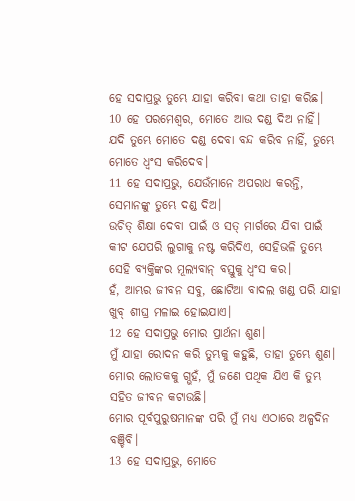ହେ ସଦାପ୍ରଭୁ ତୁମ୍ଭେ ଯାହା କରିବା କଥା ତାହା କରିଛ।
10 ହେ ପରମେଶ୍ୱର, ମୋତେ ଆଉ ଦଣ୍ଡ ଦିଅ ନାହିଁ।
ଯଦି ତୁମ୍ଭେ ମୋତେ ଦଣ୍ଡ ଦେବା ବନ୍ଦ କରିବ ନାହିଁ, ତୁମ୍ଭେ ମୋତେ ଧ୍ୱଂସ କରିଦେବ।
11 ହେ ସଦାପ୍ରଭୁ, ଯେଉଁମାନେ ଅପରାଧ କରନ୍ତି, ସେମାନଙ୍କୁ ତୁମ୍ଭେ ଦଣ୍ଡ ଦିଅ।
ଉଚିତ୍ ଶିକ୍ଷା ଦେବା ପାଇଁ ଓ ସତ୍ ମାର୍ଗରେ ଯିବା ପାଇଁ କୀଟ ଯେପରି ଲୁଗାକୁ ନଷ୍ଟ କରିଦିଏ, ସେହିଭଳି ତୁମ୍ଭେ ସେହି ବ୍ୟକ୍ତିଙ୍କର ମୂଲ୍ୟବାନ୍ ବସ୍ତୁକୁ ଧ୍ୱଂସ କର।
ହଁ, ଆମ୍ଭର ଜୀବନ ସବୁ, ଛୋଟିଆ ବାଦଲ ଖଣ୍ଡ ପରି ଯାହା ଖୁବ୍ ଶୀଘ୍ର ମଳାଇ ହୋଇଯାଏ।
12 ହେ ସଦାପ୍ରଭୁ ମୋର ପ୍ରାର୍ଥନା ଶୁଣ।
ମୁଁ ଯାହା ରୋଦନ କରି ତୁମ୍ଭକୁ କହୁଛି, ତାହା ତୁମ୍ଭେ ଶୁଣ।
ମୋର ଲୋତକକୁ ଗ୍ଭହଁ, ମୁଁ ଜଣେ ପଥିକ ଯିଏ କି ତୁମ୍ଭ ସହିତ ଜୀବନ କଟାଉଛି।
ମୋର ପୂର୍ବପୁରୁଷମାନଙ୍କ ପରି ମୁଁ ମଧ୍ୟ ଏଠାରେ ଅଳ୍ପଦିନ ବଞ୍ଚିବି।
13 ହେ ସଦାପ୍ରଭୁ, ମୋତେ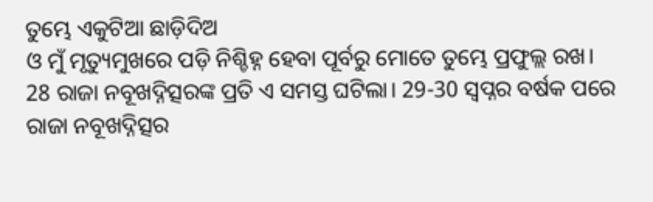ତୁମ୍ଭେ ଏକୁଟିଆ ଛାଡ଼ିଦିଅ
ଓ ମୁଁ ମୃତ୍ୟୁମୁଖରେ ପଡ଼ି ନିଶ୍ଚିହ୍ନ ହେବା ପୂର୍ବରୁ ମୋତେ ତୁମ୍ଭେ ପ୍ରଫୁଲ୍ଲ ରଖ।
28 ରାଜା ନବୂଖଦ୍ନିତ୍ସରଙ୍କ ପ୍ରତି ଏ ସମସ୍ତ ଘଟିଲା। 29-30 ସ୍ୱପ୍ନର ବର୍ଷକ ପରେ ରାଜା ନବୂଖଦ୍ନିତ୍ସର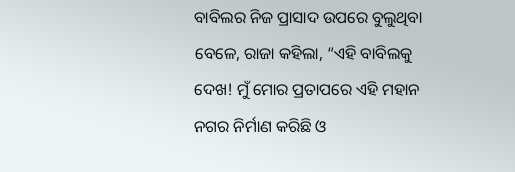ବାବିଲର ନିଜ ପ୍ରାସାଦ ଉପରେ ବୁଲୁଥିବା ବେଳେ, ରାଜା କହିଲା, “ଏହି ବାବିଲକୁ ଦେଖ! ମୁଁ ମୋର ପ୍ରତାପରେ ଏହି ମହାନ ନଗର ନିର୍ମାଣ କରିଛି ଓ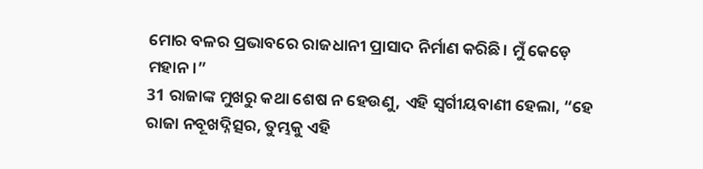ମୋର ବଳର ପ୍ରଭାବରେ ରାଜଧାନୀ ପ୍ରାସାଦ ନିର୍ମାଣ କରିଛି। ମୁଁ କେଡ଼େ ମହାନ।”
31 ରାଜାଙ୍କ ମୁଖରୁ କଥା ଶେଷ ନ ହେଉଣୁ, ଏହି ସ୍ୱର୍ଗୀୟବାଣୀ ହେଲା, “ହେ ରାଜା ନବୂଖଦ୍ନିତ୍ସର, ତୁମ୍ଭକୁ ଏହି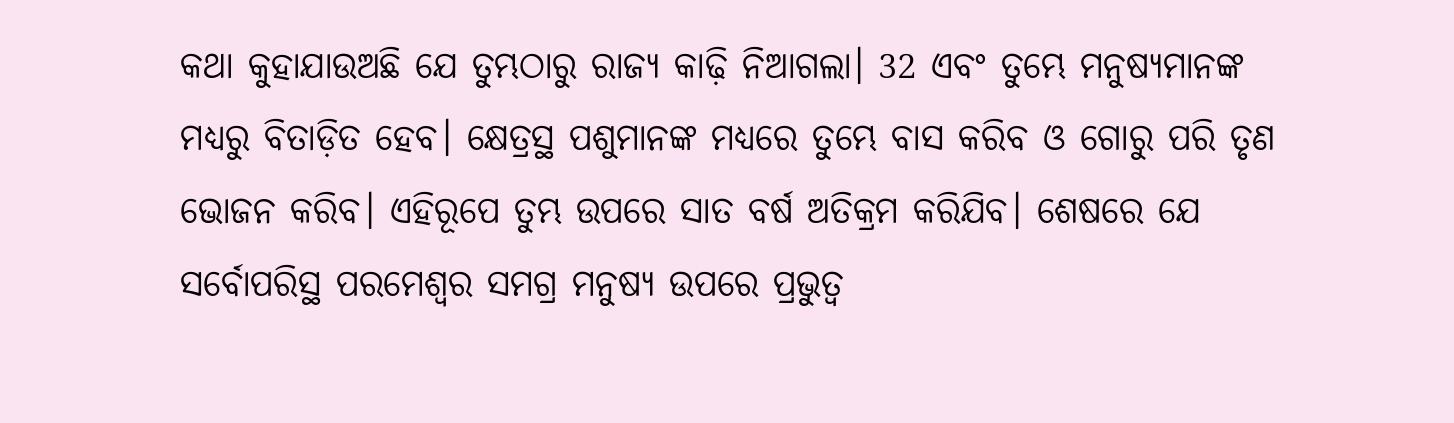କଥା କୁହାଯାଉଅଛି ଯେ ତୁମ୍ଭଠାରୁ ରାଜ୍ୟ କାଢ଼ି ନିଆଗଲା। 32 ଏବଂ ତୁମ୍ଭେ ମନୁଷ୍ୟମାନଙ୍କ ମଧ୍ୟରୁ ବିତାଡ଼ିତ ହେବ। କ୍ଷେତ୍ରସ୍ଥ ପଶୁମାନଙ୍କ ମଧ୍ୟରେ ତୁମ୍ଭେ ବାସ କରିବ ଓ ଗୋରୁ ପରି ତୃଣ ଭୋଜନ କରିବ। ଏହିରୂପେ ତୁମ୍ଭ ଉପରେ ସାତ ବର୍ଷ ଅତିକ୍ରମ କରିଯିବ। ଶେଷରେ ଯେ ସର୍ବୋପରିସ୍ଥ ପରମେଶ୍ୱର ସମଗ୍ର ମନୁଷ୍ୟ ଉପରେ ପ୍ରଭୁତ୍ୱ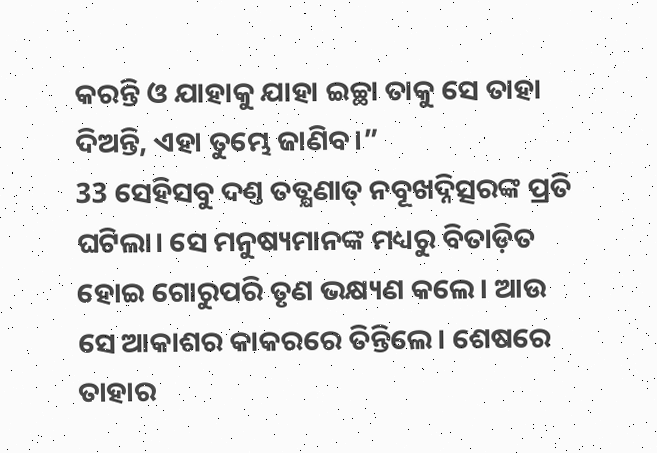କରନ୍ତି ଓ ଯାହାକୁ ଯାହା ଇଚ୍ଛା ତାକୁ ସେ ତାହା ଦିଅନ୍ତି, ଏହା ତୁମ୍ଭେ ଜାଣିବ।”
33 ସେହିସବୁ ଦଣ୍ତ ତତ୍କ୍ଷଣାତ୍ ନବୂଖଦ୍ନିତ୍ସରଙ୍କ ପ୍ରତି ଘଟିଲା। ସେ ମନୁଷ୍ୟମାନଙ୍କ ମଧ୍ୟରୁ ବିତାଡ଼ିତ ହୋଇ ଗୋରୁପରି ତୃଣ ଭକ୍ଷ୍ୟଣ କଲେ। ଆଉ ସେ ଆକାଶର କାକରରେ ତିନ୍ତିଲେ। ଶେଷରେ ତାହାର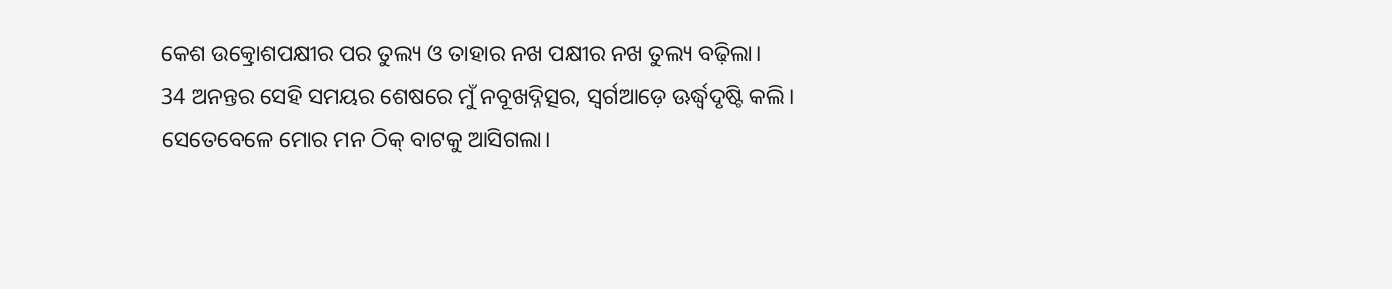କେଶ ଉତ୍କ୍ରୋଶପକ୍ଷୀର ପର ତୁଲ୍ୟ ଓ ତାହାର ନଖ ପକ୍ଷୀର ନଖ ତୁଲ୍ୟ ବଢ଼ିଲା।
34 ଅନନ୍ତର ସେହି ସମୟର ଶେଷରେ ମୁଁ ନବୂଖଦ୍ନିତ୍ସର, ସ୍ୱର୍ଗଆଡ଼େ ଊର୍ଦ୍ଧ୍ୱଦୃଷ୍ଟି କଲି। ସେତେବେଳେ ମୋର ମନ ଠିକ୍ ବାଟକୁ ଆସିଗଲା।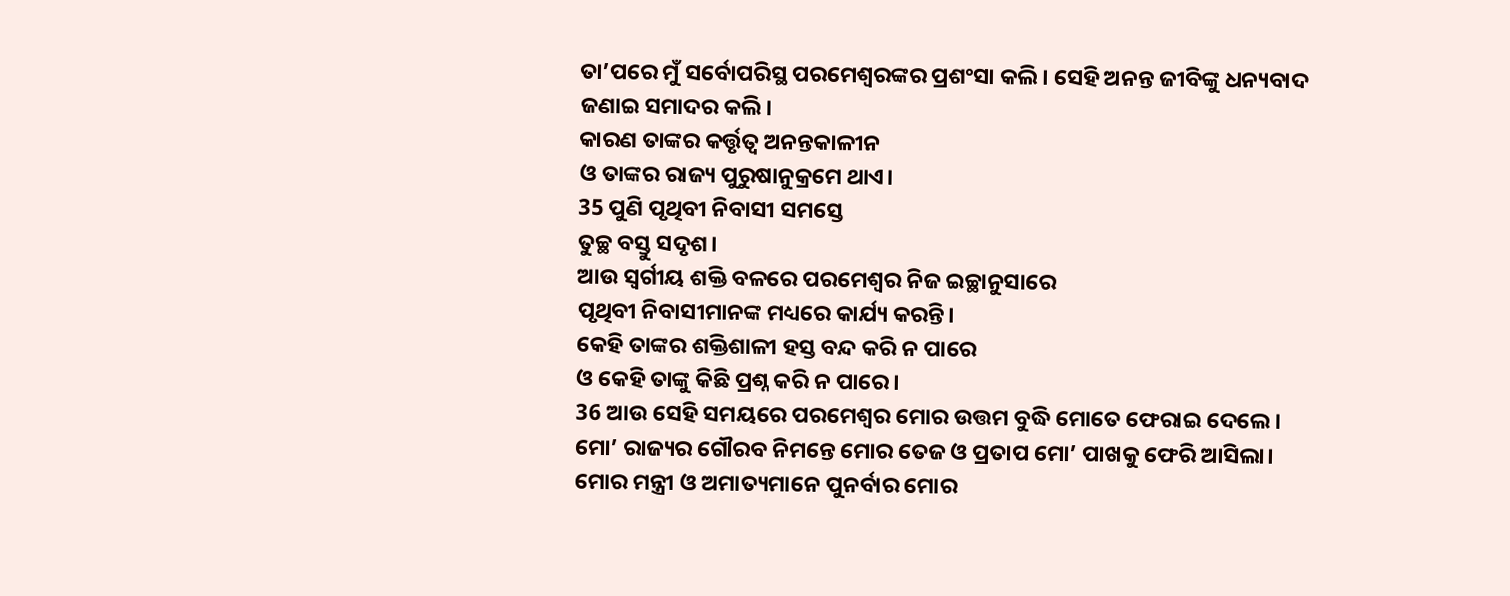ତା’ପରେ ମୁଁ ସର୍ବୋପରିସ୍ଥ ପରମେଶ୍ୱରଙ୍କର ପ୍ରଶଂସା କଲି। ସେହି ଅନନ୍ତ ଜୀବିଙ୍କୁ ଧନ୍ୟବାଦ ଜଣାଇ ସମାଦର କଲି।
କାରଣ ତାଙ୍କର କର୍ତ୍ତୃତ୍ୱ ଅନନ୍ତକାଳୀନ
ଓ ତାଙ୍କର ରାଜ୍ୟ ପୁରୁଷାନୁକ୍ରମେ ଥାଏ।
35 ପୁଣି ପୃଥିବୀ ନିବାସୀ ସମସ୍ତେ
ତୁଚ୍ଛ ବସ୍ତୁ ସଦୃଶ।
ଆଉ ସ୍ୱର୍ଗୀୟ ଶକ୍ତି ବଳରେ ପରମେଶ୍ୱର ନିଜ ଇଚ୍ଛାନୁସାରେ
ପୃଥିବୀ ନିବାସୀମାନଙ୍କ ମଧ୍ୟରେ କାର୍ଯ୍ୟ କରନ୍ତି।
କେହି ତାଙ୍କର ଶକ୍ତିଶାଳୀ ହସ୍ତ ବନ୍ଦ କରି ନ ପାରେ
ଓ କେହି ତାଙ୍କୁ କିଛି ପ୍ରଶ୍ନ କରି ନ ପାରେ।
36 ଆଉ ସେହି ସମୟରେ ପରମେଶ୍ୱର ମୋର ଉତ୍ତମ ବୁଦ୍ଧି ମୋତେ ଫେରାଇ ଦେଲେ। ମୋ’ ରାଜ୍ୟର ଗୌରବ ନିମନ୍ତେ ମୋର ତେଜ ଓ ପ୍ରତାପ ମୋ’ ପାଖକୁ ଫେରି ଆସିଲା। ମୋର ମନ୍ତ୍ରୀ ଓ ଅମାତ୍ୟମାନେ ପୁନର୍ବାର ମୋର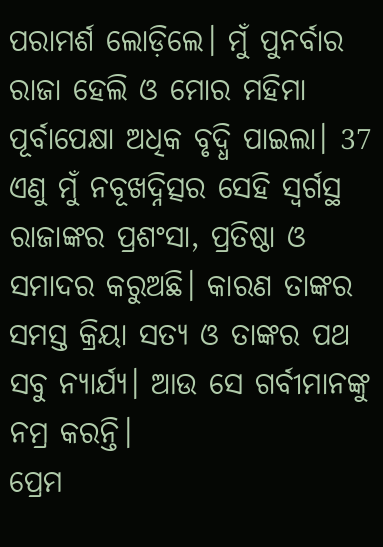ପରାମର୍ଶ ଲୋଡ଼ିଲେ। ମୁଁ ପୁନର୍ବାର ରାଜା ହେଲି ଓ ମୋର ମହିମା ପୂର୍ବାପେକ୍ଷା ଅଧିକ ବୃଦ୍ଧି ପାଇଲା। 37 ଏଣୁ ମୁଁ ନବୂଖଦ୍ନିତ୍ସର ସେହି ସ୍ୱର୍ଗସ୍ଥ ରାଜାଙ୍କର ପ୍ରଶଂସା, ପ୍ରତିଷ୍ଠା ଓ ସମାଦର କରୁଅଛି। କାରଣ ତାଙ୍କର ସମସ୍ତ କ୍ରିୟା ସତ୍ୟ ଓ ତାଙ୍କର ପଥ ସବୁ ନ୍ୟାର୍ଯ୍ୟ। ଆଉ ସେ ଗର୍ବୀମାନଙ୍କୁ ନମ୍ର କରନ୍ତି।
ପ୍ରେମ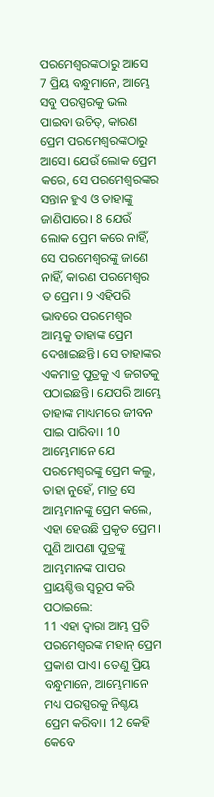ପରମେଶ୍ୱରଙ୍କଠାରୁ ଆସେ
7 ପ୍ରିୟ ବନ୍ଧୁମାନେ, ଆମ୍ଭେ ସବୁ ପରସ୍ପରକୁ ଭଲ ପାଇବା ଉଚିତ୍, କାରଣ ପ୍ରେମ ପରମେଶ୍ୱରଙ୍କଠାରୁ ଆସେ। ଯେଉଁ ଲୋକ ପ୍ରେମ କରେ, ସେ ପରମେଶ୍ୱରଙ୍କର ସନ୍ତାନ ହୁଏ ଓ ତାହାଙ୍କୁ ଜାଣିପାରେ। 8 ଯେଉଁ ଲୋକ ପ୍ରେମ କରେ ନାହିଁ, ସେ ପରମେଶ୍ୱରଙ୍କୁ ଜାଣେ ନାହିଁ, କାରଣ ପରମେଶ୍ୱର ତ ପ୍ରେମ। 9 ଏହିପରି ଭାବରେ ପରମେଶ୍ୱର ଆମ୍ଭକୁ ତାହାଙ୍କ ପ୍ରେମ ଦେଖାଇଛନ୍ତି। ସେ ତାହାଙ୍କର ଏକମାତ୍ର ପୁତ୍ରକୁ ଏ ଜଗତକୁ ପଠାଇଛନ୍ତି। ଯେପରି ଆମ୍ଭେ ତାହାଙ୍କ ମାଧ୍ୟମରେ ଜୀବନ ପାଇ ପାରିବା। 10 ଆମ୍ଭେମାନେ ଯେ ପରମେଶ୍ୱରଙ୍କୁ ପ୍ରେମ କଲୁ, ତାହା ନୁହେଁ, ମାତ୍ର ସେ ଆମ୍ଭମାନଙ୍କୁ ପ୍ରେମ କଲେ, ଏହା ହେଉଛି ପ୍ରକୃତ ପ୍ରେମ। ପୁଣି ଆପଣା ପୁତ୍ରଙ୍କୁ ଆମ୍ଭମାନଙ୍କ ପାପର ପ୍ରାୟଶ୍ଚିତ୍ତ ସ୍ୱରୂପ କରି ପଠାଇଲେ:
11 ଏହା ଦ୍ୱାରା ଆମ୍ଭ ପ୍ରତି ପରମେଶ୍ୱରଙ୍କ ମହାନ୍ ପ୍ରେମ ପ୍ରକାଶ ପାଏ। ତେଣୁ ପ୍ରିୟ ବନ୍ଧୁମାନେ, ଆମ୍ଭେମାନେ ମଧ୍ୟ ପରସ୍ପରକୁ ନିଶ୍ଚୟ ପ୍ରେମ କରିବା। 12 କେହି କେବେ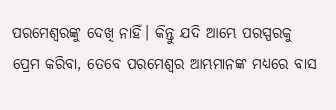ପରମେଶ୍ୱରଙ୍କୁ ଦେଖି ନାହିଁ। କିନ୍ତୁ ଯଦି ଆମ୍ଭେ ପରସ୍ପରକୁ ପ୍ରେମ କରିବା, ତେବେ ପରମେଶ୍ୱର ଆମ୍ଭମାନଙ୍କ ମଧ୍ୟରେ ବାସ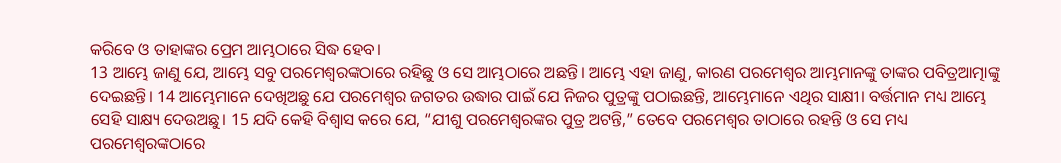କରିବେ ଓ ତାହାଙ୍କର ପ୍ରେମ ଆମ୍ଭଠାରେ ସିଦ୍ଧ ହେବ।
13 ଆମ୍ଭେ ଜାଣୁ ଯେ, ଆମ୍ଭେ ସବୁ ପରମେଶ୍ୱରଙ୍କଠାରେ ରହିଛୁ ଓ ସେ ଆମ୍ଭଠାରେ ଅଛନ୍ତି। ଆମ୍ଭେ ଏହା ଜାଣୁ, କାରଣ ପରମେଶ୍ୱର ଆମ୍ଭମାନଙ୍କୁ ତାଙ୍କର ପବିତ୍ରଆତ୍ମାଙ୍କୁ ଦେଇଛନ୍ତି। 14 ଆମ୍ଭେମାନେ ଦେଖିଅଛୁ ଯେ ପରମେଶ୍ୱର ଜଗତର ଉଦ୍ଧାର ପାଇଁ ଯେ ନିଜର ପୁତ୍ରଙ୍କୁ ପଠାଇଛନ୍ତି, ଆମ୍ଭେମାନେ ଏଥିର ସାକ୍ଷୀ। ବର୍ତ୍ତମାନ ମଧ୍ୟ ଆମ୍ଭେ ସେହି ସାକ୍ଷ୍ୟ ଦେଉଅଛୁ। 15 ଯଦି କେହି ବିଶ୍ୱାସ କରେ ଯେ, “ଯୀଶୁ ପରମେଶ୍ୱରଙ୍କର ପୁତ୍ର ଅଟନ୍ତି,” ତେବେ ପରମେଶ୍ୱର ତାଠାରେ ରହନ୍ତି ଓ ସେ ମଧ୍ୟ ପରମେଶ୍ୱରଙ୍କଠାରେ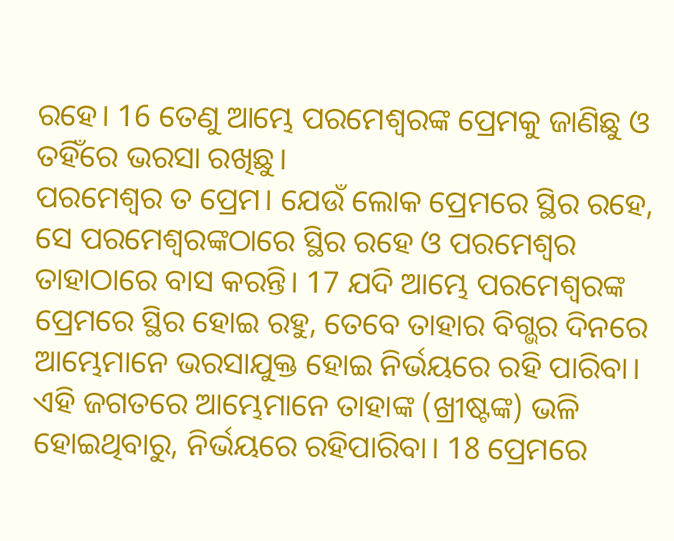ରହେ। 16 ତେଣୁ ଆମ୍ଭେ ପରମେଶ୍ୱରଙ୍କ ପ୍ରେମକୁ ଜାଣିଛୁ ଓ ତହିଁରେ ଭରସା ରଖିଛୁ।
ପରମେଶ୍ୱର ତ ପ୍ରେମ। ଯେଉଁ ଲୋକ ପ୍ରେମରେ ସ୍ଥିର ରହେ, ସେ ପରମେଶ୍ୱରଙ୍କଠାରେ ସ୍ଥିର ରହେ ଓ ପରମେଶ୍ୱର ତାହାଠାରେ ବାସ କରନ୍ତି। 17 ଯଦି ଆମ୍ଭେ ପରମେଶ୍ୱରଙ୍କ ପ୍ରେମରେ ସ୍ଥିର ହୋଇ ରହୁ, ତେବେ ତାହାର ବିଗ୍ଭର ଦିନରେ ଆମ୍ଭେମାନେ ଭରସାଯୁକ୍ତ ହୋଇ ନିର୍ଭୟରେ ରହି ପାରିବା। ଏହି ଜଗତରେ ଆମ୍ଭେମାନେ ତାହାଙ୍କ (ଖ୍ରୀଷ୍ଟଙ୍କ) ଭଳି ହୋଇଥିବାରୁ, ନିର୍ଭୟରେ ରହିପାରିବା। 18 ପ୍ରେମରେ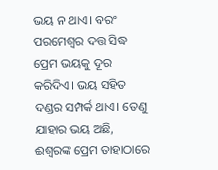ଭୟ ନ ଥାଏ। ବରଂ ପରମେଶ୍ୱର ଦତ୍ତ ସିଦ୍ଧ ପ୍ରେମ ଭୟକୁ ଦୂର କରିଦିଏ। ଭୟ ସହିତ ଦଣ୍ଡର ସମ୍ପର୍କ ଥାଏ। ତେଣୁ ଯାହାର ଭୟ ଅଛି, ଈଶ୍ୱରଙ୍କ ପ୍ରେମ ତାହାଠାରେ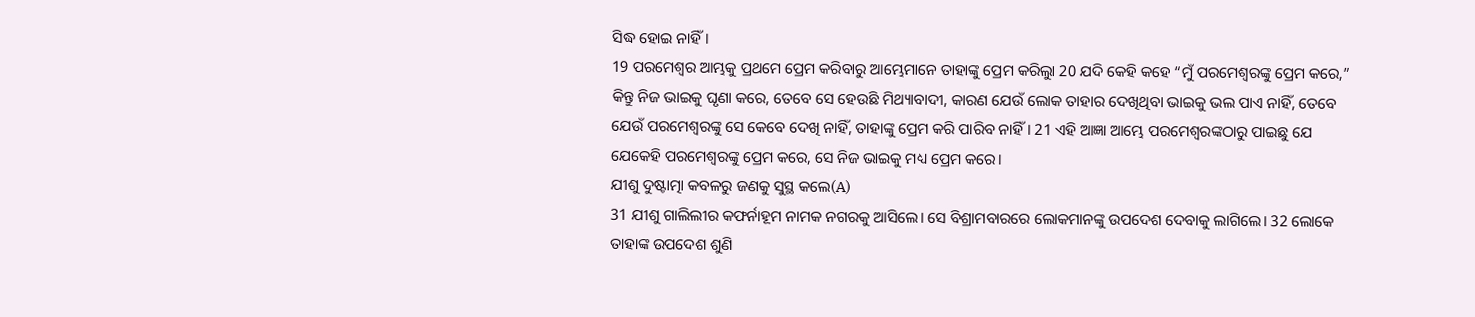ସିଦ୍ଧ ହୋଇ ନାହିଁ।
19 ପରମେଶ୍ୱର ଆମ୍ଭକୁ ପ୍ରଥମେ ପ୍ରେମ କରିବାରୁ ଆମ୍ଭେମାନେ ତାହାଙ୍କୁ ପ୍ରେମ କରିଲୁା 20 ଯଦି କେହି କହେ “ମୁଁ ପରମେଶ୍ୱରଙ୍କୁ ପ୍ରେମ କରେ,” କିନ୍ତୁ ନିଜ ଭାଇକୁ ଘୃଣା କରେ, ତେବେ ସେ ହେଉଛି ମିଥ୍ୟାବାଦୀ, କାରଣ ଯେଉଁ ଲୋକ ତାହାର ଦେଖିଥିବା ଭାଇକୁ ଭଲ ପାଏ ନାହିଁ, ତେବେ ଯେଉଁ ପରମେଶ୍ୱରଙ୍କୁ ସେ କେବେ ଦେଖି ନାହିଁ, ତାହାଙ୍କୁ ପ୍ରେମ କରି ପାରିବ ନାହିଁ। 21 ଏହି ଆଜ୍ଞା ଆମ୍ଭେ ପରମେଶ୍ୱରଙ୍କଠାରୁ ପାଇଛୁ ଯେ ଯେକେହି ପରମେଶ୍ୱରଙ୍କୁ ପ୍ରେମ କରେ, ସେ ନିଜ ଭାଇକୁ ମଧ୍ୟ ପ୍ରେମ କରେ।
ଯୀଶୁ ଦୁଷ୍ଟାତ୍ମା କବଳରୁ ଜଣକୁ ସୁସ୍ଥ କଲେ(A)
31 ଯୀଶୁ ଗାଲିଲୀର କଫର୍ନାହୂମ ନାମକ ନଗରକୁ ଆସିଲେ। ସେ ବିଶ୍ରାମବାରରେ ଲୋକମାନଙ୍କୁ ଉପଦେଶ ଦେବାକୁ ଲାଗିଲେ। 32 ଲୋକେ ତାହାଙ୍କ ଉପଦେଶ ଶୁଣି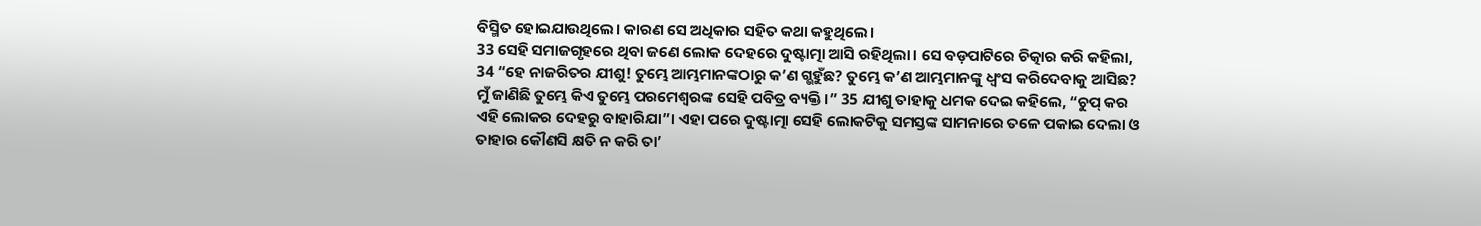ବିସ୍ମିତ ହୋଇଯାଉଥିଲେ। କାରଣ ସେ ଅଧିକାର ସହିତ କଥା କହୁଥିଲେ।
33 ସେହି ସମାଜଗୃହରେ ଥିବା ଜଣେ ଲୋକ ଦେହରେ ଦୁଷ୍ଟାତ୍ମା ଆସି ରହିଥିଲା। ସେ ବଡ଼ପାଟିରେ ଚିତ୍କାର କରି କହିଲା, 34 “ହେ ନାଜରିତର ଯୀଶୁ! ତୁମ୍ଭେ ଆମ୍ଭମାନଙ୍କଠାରୁ କ’ଣ ଗ୍ଭହୁଁଛ? ତୁମ୍ଭେ କ’ଣ ଆମ୍ଭମାନଙ୍କୁ ଧ୍ୱଂସ କରିଦେବାକୁ ଆସିଛ? ମୁଁ ଜାଣିଛି ତୁମ୍ଭେ କିଏ ତୁମ୍ଭେ ପରମେଶ୍ୱରଙ୍କ ସେହି ପବିତ୍ର ବ୍ୟକ୍ତି।” 35 ଯୀଶୁ ତାହାକୁ ଧମକ ଦେଇ କହିଲେ, “ଚୁପ୍ କର ଏହି ଲୋକର ଦେହରୁ ବାହାରିଯା”। ଏହା ପରେ ଦୁଷ୍ଟାତ୍ମା ସେହି ଲୋକଟିକୁ ସମସ୍ତଙ୍କ ସାମନାରେ ତଳେ ପକାଇ ଦେଲା ଓ ତାହାର କୌଣସି କ୍ଷତି ନ କରି ତା’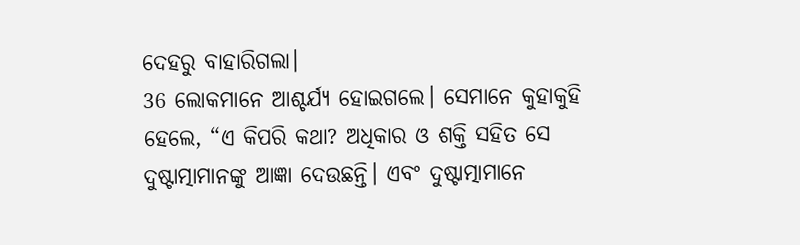ଦେହରୁ ବାହାରିଗଲା।
36 ଲୋକମାନେ ଆଶ୍ଚର୍ଯ୍ୟ ହୋଇଗଲେ। ସେମାନେ କୁହାକୁହି ହେଲେ, “ଏ କିପରି କଥା? ଅଧିକାର ଓ ଶକ୍ତି ସହିତ ସେ ଦୁଷ୍ଟାତ୍ମାମାନଙ୍କୁ ଆଜ୍ଞା ଦେଉଛନ୍ତି। ଏବଂ ଦୁଷ୍ଟାତ୍ମାମାନେ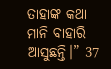ତାହାଙ୍କ କଥା ମାନି ବାହାରି ଆସୁଛନ୍ତି।” 37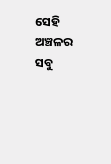ସେହି ଅଞ୍ଚଳର ସବୁ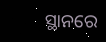ସ୍ଥାନରେ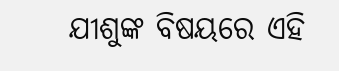ଯୀଶୁଙ୍କ ବିଷୟରେ ଏହି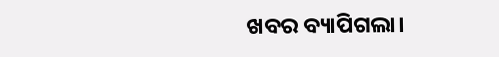ଖବର ବ୍ୟାପିଗଲା।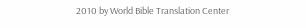2010 by World Bible Translation Center